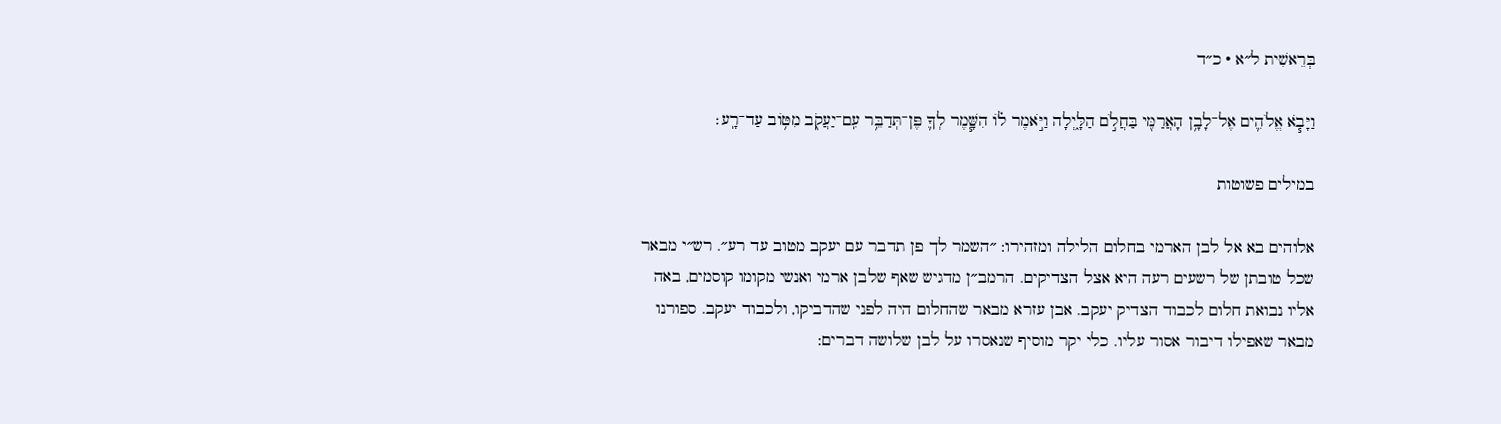בְּרֵאשִׁית ל״א · כ״ד

וַיָּבֹ֧א אֱלֹהִ֛ים אֶל־לָבָ֥ן הָאֲרַמִּ֖י בַּחֲלֹ֣ם הַלָּ֑יְלָה וַיֹּ֣אמֶר ל֗וֹ הִשָּׁ֧מֶר לְךָ֛ פֶּן־תְּדַבֵּ֥ר עִֽם־יַעֲקֹ֖ב מִטּ֥וֹב עַד־רָֽע׃

במילים פשוטות

אלוהים בא אל לבן הארמי בחלום הלילה ומזהירו: ״השמר לך פן תדבר עם יעקב מטוב עד רע״. רש״י מבאר שכל טובתן של רשעים רעה היא אצל הצדיקים. הרמב״ן מדגיש שאף שלבן ארמי ואנשי מקומו קוסמים, באה אליו נבואת חלום לכבוד הצדיק יעקב. אבן עזרא מבאר שהחלום היה לפני שהדביקו, ולכבוד יעקב. ספורנו מבאר שאפילו דיבור אסור עליו. כלי יקר מוסיף שנאסרו על לבן שלושה דברים: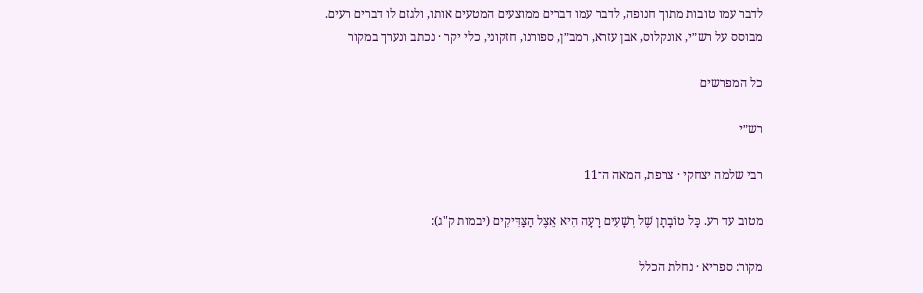לדבר עמו טובות מתוך חנופה, לדבר עמו דברים ממוצעים המטעים אותו, ולגזם לו דברים רעים.
מבוסס על רש״י, אונקלוס, אבן עזרא, רמב״ן, ספורנו, חזקוני, כלי יקר · נכתב ונערך במקור

כל המפרשים

רש״י

רבי שלמה יצחקי · צרפת, המאה ה־11

מטוב עד רע. כָּל טוֹבָתָן שֶׁל רְשָׁעִים רָעָה הִיא אֵצֶל הַצַּדִּיקִים (יבמות ק"ג):

מקור: ספריא · נחלת הכלל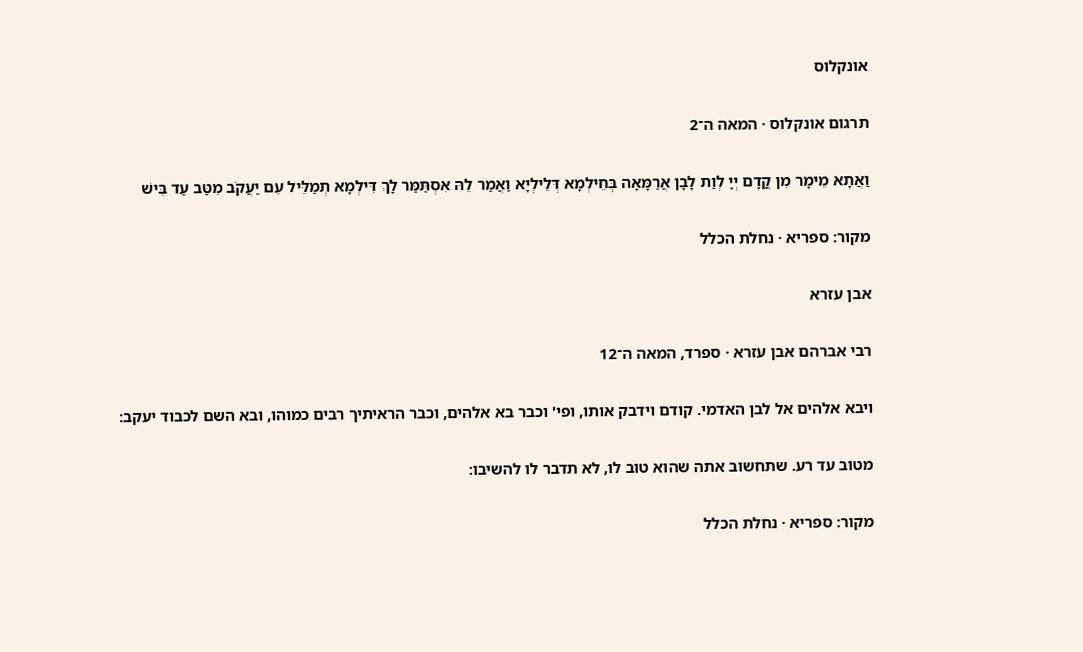אונקלוס

תרגום אונקלוס · המאה ה־2

וַאֲתָא מֵימָר מִן קֳדָם יְיָ לְוַת לָבָן אֲרַמָּאָה בְּחֵילְמָא דְּלֵילְיָא וַאֲמַר לֵהּ אִסְתַּמַּר לָךְ דִּילְמָא תְמַלֵּיל עִם יַעֲקֹב מִטַּב עַד בִּישׁ

מקור: ספריא · נחלת הכלל

אבן עזרא

רבי אברהם אבן עזרא · ספרד, המאה ה־12

ויבא אלהים אל לבן האדמי. קודם וידבק אותו, ופי' וכבר בא אלהים, וכבר הראיתיך רבים כמוהו, ובא השם לכבוד יעקב:

מטוב עד רע. שתחשוב אתה שהוא טוב לו, לא תדבר לו להשיבו:

מקור: ספריא · נחלת הכלל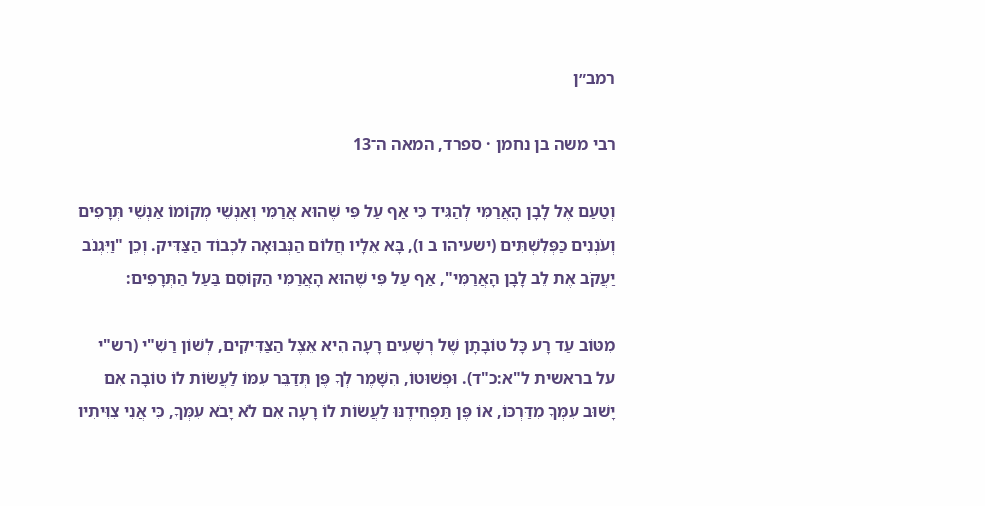רמב״ן

רבי משה בן נחמן · ספרד, המאה ה־13

וְטַעַם אֶל לָבָן הָאֲרַמִּי לְהַגִּיד כִּי אַף עַל פִּי שֶׁהוּא אֲרַמִּי וְאַנְשֵׁי מְקוֹמוֹ אַנְשֵׁי תְּרָפִים וְעֹנְנִים כַּפְּלִשְׁתִּים (ישעיהו ב ו), בָּא אֵלָיו חֲלוֹם הַנְּבוּאָה לִכְבוֹד הַצַּדִּיק. וְכֵן "וַיִּגְנֹב יַעֲקֹב אֶת לֵב לָבָן הָאֲרַמִּי", אַף עַל פִּי שֶׁהוּא הָאֲרַמִּי הַקּוֹסֵם בַּעַל הַתְּרָפִים:

מִטּוֹב עַד רָע כָּל טוֹבָתָן שֶׁל רְשָׁעִים רָעָה הִיא אֵצֶל הַצַּדִּיקִים, לְשׁוֹן רַשִׁ"י (רש"י על בראשית ל"א:כ"ד). וּפְשׁוּטוֹ, הִשָּׁמֶר לְךָ פֶּן תְּדַבֵּר עִמּוֹ לַעֲשׂוֹת לוֹ טוֹבָה אִם יָשׁוּב עִמְּךָ מִדַּרְכּוֹ, אוֹ פֶּן תַּפְחִידֶנּוּ לַעֲשׂוֹת לוֹ רָעָה אִם לֹא יָבֹא עִמְּךָ, כִּי אֲנִי צִוִּיתִיו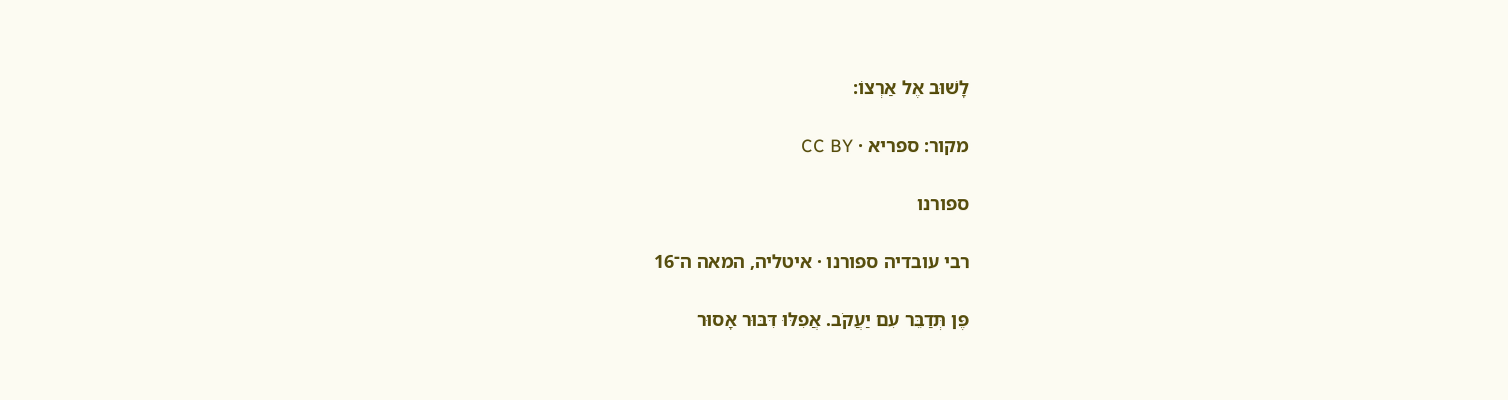לָשׁוּב אֶל אַרְצוֹ:

מקור: ספריא · CC BY

ספורנו

רבי עובדיה ספורנו · איטליה, המאה ה־16

פֶּן תְּדַבֵּר עִם יַעֲקֹב. אֲפִלּוּ דִּבּוּר אָסוּר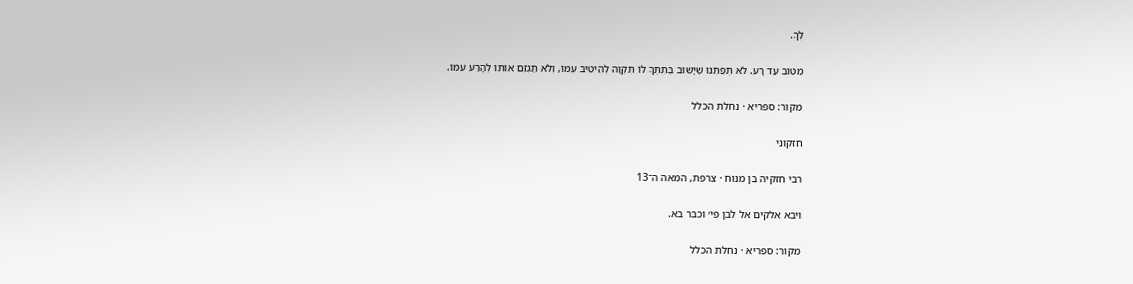לְךָ.

מִטּוֹב עַד רָע. לֹא תְּפַתֵּנּוּ שֶׁיָּשׁוּב בְּתִתְּךָ לוֹ תִּקְוָה לְהֵיטִיב עִמּוֹ, וְלֹא תַּגְזֵם אוֹתוֹ לְהָרַע עִמּוֹ.

מקור: ספריא · נחלת הכלל

חזקוני

רבי חזקיה בן מנוח · צרפת, המאה ה־13

ויבא אלקים אל לבן פי׳ וכבר בא.

מקור: ספריא · נחלת הכלל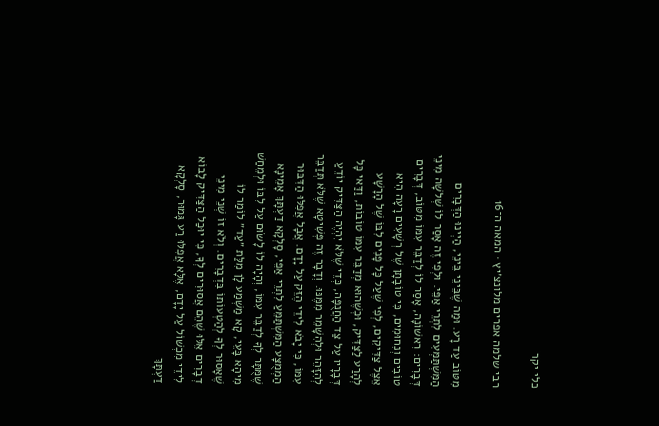כלי יקר

רבי שלמה אפרים מלונצ׳יץ · המאה ה־16

מִטּוֹב עַד רָע. וּמַה שֶׁבֵּינֵי בֵּינֵי, הַיְינוּ הַדְּבָרִים הַמִּשְׁתַּמְּעִים לִתְרֵי אַפֵּי. וּלְפִי זֶה אָסַר לוֹ שְׁלֹשָה מִינֵי דְּבָרִים: רִאשׁוֹנָה, אָסַר לוֹ לְדַבֵּר עִמּוֹ מִטּוֹב, דְּבָרִים טוֹבִים וְנִחוּמִים, כִּי טוֹבָתָן שֶׁל רְשָׁעִים רָעָה הִיא אֵצֶל צַדִּיקִים, לְפִי שֶׁעַל כָּל פָּנִים לִבּוֹ שֶׁל הָרָשָׁע לְהָרַע לַצַּדִּיק, וּכְשֶׁהוּא מְדַבֵּר עִמּוֹ טוֹבוֹת, וַדַּאי כָּל דְּבָרָיו עַל צַד הַחֲנֻפָּה, כְּדֵי שֶׁלֹּא יִהְיֶה הַצַּדִּיק יוֹדֵעַ לְהִזָּהֵר וּלְהִשָּׁמֵר מִמֶּנּוּ. וְדָבָר זֶה פְּשִׁיטָא שֶׁלֹּא תְּדַבֵּר עִמּוֹ, כִּי יָבֹא לִידֵי הֶזֵּק עַל יָדָם. אֲבָל אֲפִלּוּ הַדִּבּוּר הַמְמֻצָּע הַמִּשְׁתַּמֵּעַ לִתְרֵי אַפֵּי, סָלְקָא דַעְתָּךְ אָמֵינָא שֶׁמֻּתָּר לְךָ לְדַבֵּר עִמּוֹ, וְהָיָה לוֹ לָשׂוּם עַל לִבּוֹ וּלְמֵחַשׁ מִיהָא בָּעֵי, קָא מַשְׁמַע לָן מִלַּת ״עַד״ לוֹמַר לוֹ שֶׁאָסוּר לְךָ לְהַטְעוֹתוֹ בִּדְבָרִים. וְלֹא זוֹ שְׁנֵי מִינֵי דְבָרִים אֵלּוּ שֶׁהֵם אֲסוּרִים לְךָ, כִּי יוּכַל הַצַּדִּיק לָבוֹא לִידֵי מִכְשׁוֹל עַל יָדָם, אֶלָּא אֲפִלּוּ רַע גָּמוּר, סָלְקָא דַעְתָּךְ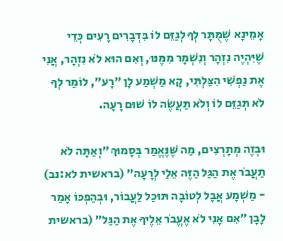אָמֵינָא שֶׁמֻּתָּר לְךָ לְגַזֵּם לוֹ בִּדְבָרִים רָעִים כְּדֵי שֶׁיִּהְיֶה נִזְהָר וְנִשְׁמָר מִמֶּנּוּ, וְאִם הוּא לֹא נִזְהָר, אֲנִי אֶת נַפְשִׁי הִצַּלְתִּי, קָא מַשְׁמַע לָן ״רָע״, לוֹמַר לְךָ לֹא תְּגַזֵּם לוֹ וְלֹא תַּעֲשֶׂה לוֹ שׁוּם רָעָה.

וּבְזֶה מְתָרְצִים, מַה שֶּׁנֶּאֱמַר בְּסָמוּךְ ״וְאַתָּה לֹא תַעֲבֹר אֶת הַגַּל הַזֶּה אֵלַי לְרָעָה״ (בראשית לא:נב) - מַשְׁמָע אֲבָל לְטוֹבָה תּוּכַל לַעֲבוֹר, וּבְהַפְכּוֹ אָמַר לָבָן ״אִם אָנִי לֹא אֶעֱבֹר אֵלֶיךָ אֶת הַגַּל״ (בראשית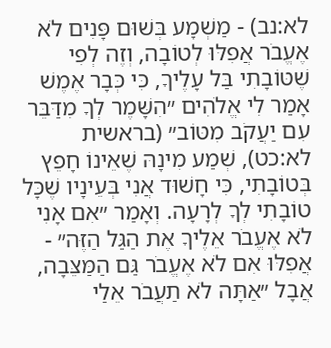לא:נב) - מַשְׁמָע בְּשׁוּם פָּנִים לֹא אֶעֱבֹר אֲפִלּוּ לְטוֹבָה, וְזֶה לְפִי שֶׁטּוֹבָתִי בַּל עָלֶיךָ, כִּי כְּבָר אֶמֶשׁ אָמַר לִי אֱלֹהִים ״הִשָּׁמֶר לְךָ מִדַּבֵּר עִם יַעֲקֹב מִטּוֹב״ (בראשית לא:כט), שְׁמַע מִינָהּ שֶׁאֵינוֹ חָפֵץ בְּטוֹבָתִי, כִּי חָשׁוּד אֲנִי בְּעֵינָיו שֶׁכָּל טוֹבָתִי לְךָ לְרָעָה. וְאָמַר ״אִם אָנִי לֹא אֶעֱבֹר אֵלֶיךָ אֶת הַגַּל הַזֶּה״ - אֲפִלּוּ אִם לֹא אֶעֱבֹר גַּם הַמַּצֵּבָה, אֲבָל ״אַתָּה לֹא תַעֲבֹר אֵלַי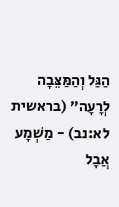הַגַּל וְהַמַּצֵּבָה לְרָעָה״ (בראשית לא:נב) - מַשְׁמָע אֲבָל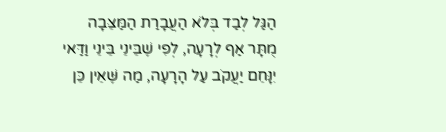הַגַּל לְבַד בְּלֹא הַעֲבָרַת הַמַּצֵּבָה מֻתָּר אַף לְרָעָה, לְפִי שֶׁבֵּינֵי בֵּינֵי וַדַּאי יִנָּחֵם יַעֲקֹב עַל הָרָעָה, מַה שֶּׁאֵין כֵּן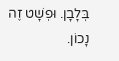בְּלָבָן. וּפְשָׁט זֶה נָכוֹן.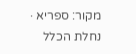מקור: ספריא · נחלת הכלל